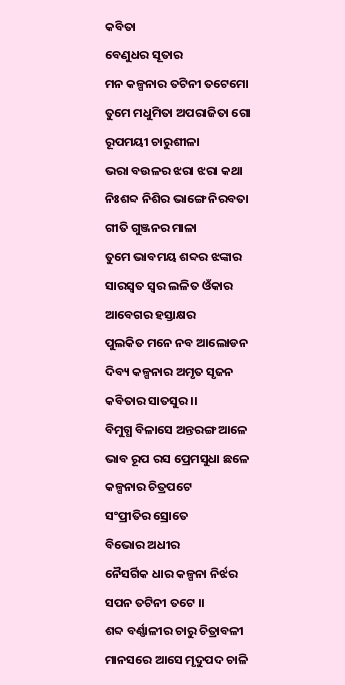କବିତା
ବେଣୁଧର ସୂତାର
ମନ କଳ୍ପନାର ତଟିନୀ ତଟେମୋ
ତୁମେ ମଧୁମିତା ଅପରାଜିତା ଗୋ
ରୂପମୟୀ ଚାରୁଶୀଳା
ଭରା ବଉଳର ଝରା ଝରା କଥା
ନିଃଶବ୍ଦ ନିଶିର ଭାଙ୍ଗେ ନିରବତା
ଗୀତି ଗୁଞ୍ଜନର ମାଳା
ତୁମେ ଭାବମୟ ଶବ୍ଦର ଝଙ୍କାର
ସାରସ୍ବତ ସ୍ବର ଲଳିତ ଓଁକାର
ଆବେଗର ହସ୍ତାକ୍ଷର
ପୁଲକିତ ମନେ ନବ ଆଲୋଡନ
ଦିବ୍ୟ କଳ୍ପନାର ଅମୃତ ସୃଜନ
କବିତାର ସାତସୁର ।।
ବିମୁଗ୍ଧ ବିଳାସେ ଅନ୍ତରଙ୍ଗ ଆଳେ
ଭାବ ରୂପ ରସ ପ୍ରେମସୁଧା ଛଳେ
କଳ୍ପନାର ଚିତ୍ରପଟେ
ସଂପ୍ରୀତିର ସ୍ରୋତେ
ବିଭୋର ଅଧୀର
ନୈସର୍ଗିକ ଧାର କଳ୍ପନା ନିର୍ଝର
ସପନ ତଟିନୀ ତଟେ ।।
ଶବ୍ଦ ବର୍ଣ୍ଣାଳୀର ଚାରୁ ଚିତ୍ରାବଳୀ
ମାନସରେ ଆସେ ମୃଦୁପଦ ଚାଳି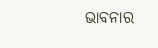ଭାବନାର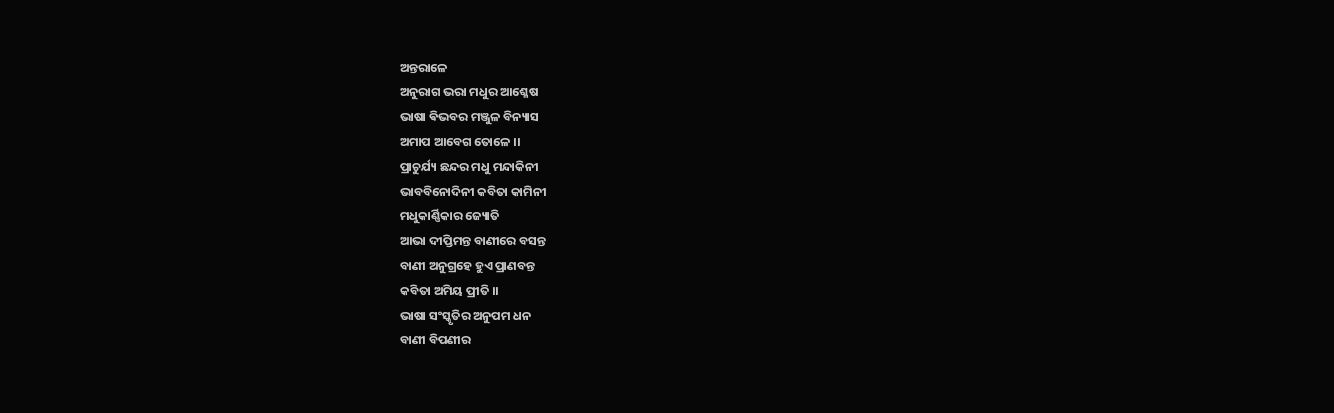ଅନ୍ତରାଳେ
ଅନୁରାଗ ଭରା ମଧୁର ଆଶ୍ଳେଷ
ଭାଷା ଵିଭବର ମଞ୍ଜୁଳ ବିନ୍ୟାସ
ଅମାପ ଆବେଗ ତୋଳେ ।।
ପ୍ରାଚୁର୍ଯ୍ୟ ଛନ୍ଦର ମଧୁ ମନ୍ଦାକିନୀ
ଭାବବିନୋଦିନୀ କବିତା କାମିନୀ
ମଧୁକାର୍ଣ୍ଣିକାର ଜ୍ୟୋତି
ଆଭା ଦୀପ୍ତିମନ୍ତ ବାଣୀରେ ବସନ୍ତ
ବାଣୀ ଅନୁଗ୍ରହେ ହୁଏ ପ୍ରାଣବନ୍ତ
କବିତା ଅମିୟ ପ୍ରୀତି ।।
ଭାଷା ସଂସ୍କୃତିର ଅନୁପମ ଧନ
ବାଣୀ ବିପଣୀର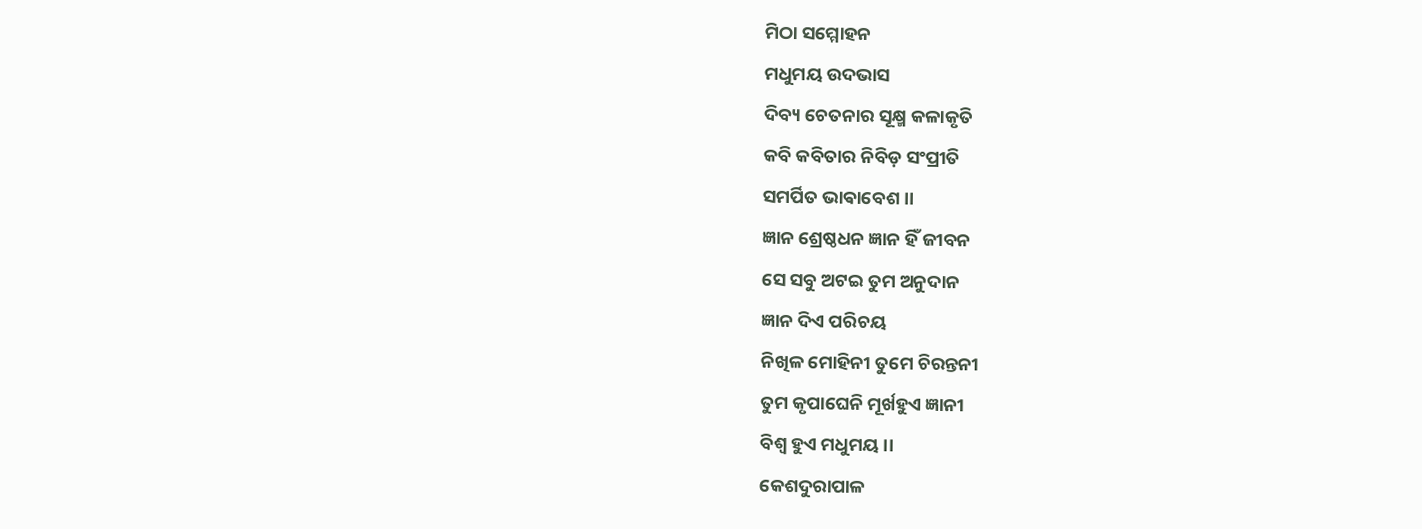ମିଠା ସମ୍ମୋହନ
ମଧୁମୟ ଉଦଭାସ
ଦିବ୍ୟ ଚେତନାର ସୂକ୍ଷ୍ମ କଳାକୃତି
କବି କବିତାର ନିବିଡ଼ ସଂପ୍ରୀତି
ସମର୍ପିତ ଭାଵାବେଶ ।।
ଜ୍ଞାନ ଶ୍ରେଷ୍ଠଧନ ଜ୍ଞାନ ହିଁ ଜୀବନ
ସେ ସବୁ ଅଟଇ ତୁମ ଅନୁଦାନ
ଜ୍ଞାନ ଦିଏ ପରିଚୟ
ନିଖିଳ ମୋହିନୀ ତୁମେ ଚିରନ୍ତନୀ
ତୁମ କୃପାଘେନି ମୂର୍ଖହୁଏ ଜ୍ଞାନୀ
ବିଶ୍ବ ହୁଏ ମଧୁମୟ ।।
କେଶଦୁରାପାଳ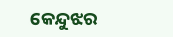କେନ୍ଦୁଝର